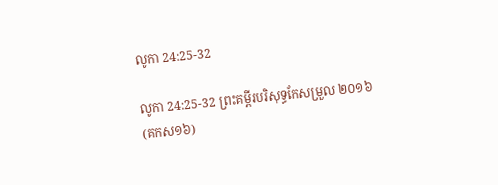លូកា 24:25-32

លូកា 24:25-32 ព្រះគម្ពីរបរិសុទ្ធកែសម្រួល ២០១៦ (គកស១៦)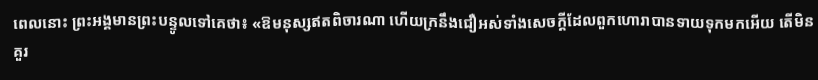ពេលនោះ ព្រះ‌អង្គមានព្រះ‌បន្ទូលទៅគេថា៖ «ឱមនុស្សឥតពិចារណា ហើយក្រនឹងជឿអស់ទាំងសេចក្តីដែលពួកហោរាបានទាយទុកមកអើយ តើមិនគួរ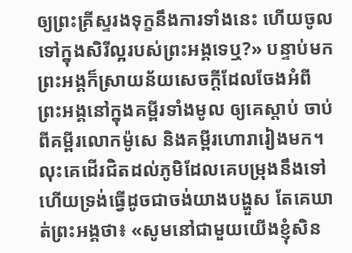ឲ្យព្រះ‌គ្រីស្ទរងទុក្ខនឹងការទាំងនេះ ហើយចូលទៅក្នុងសិរីល្អរបស់ព្រះ‌អង្គទេឬ?» បន្ទាប់មក ព្រះ‌អង្គក៏ស្រាយន័យសេចក្តីដែលចែងអំពីព្រះ‌អង្គនៅក្នុងគម្ពីរទាំង‌មូល ឲ្យគេស្តាប់ ចាប់ពីគម្ពីរលោកម៉ូសេ និងគម្ពីរហោរារៀងមក។ លុះគេដើរជិតដល់ភូមិដែលគេបម្រុងនឹងទៅ ហើយទ្រង់ធ្វើដូចជាចង់យាងបង្ហួស តែគេឃាត់ព្រះ‌អង្គថា៖ «សូមនៅជាមួយយើងខ្ញុំសិន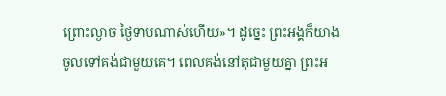ព្រោះល្ងាច ថ្ងៃទាបណាស់ហើយ»។ ដូច្នេះ ព្រះ‌អង្គក៏យាងចូលទៅគង់ជាមួយគេ។ ពេលគង់នៅតុជាមួយគ្នា ព្រះ‌អ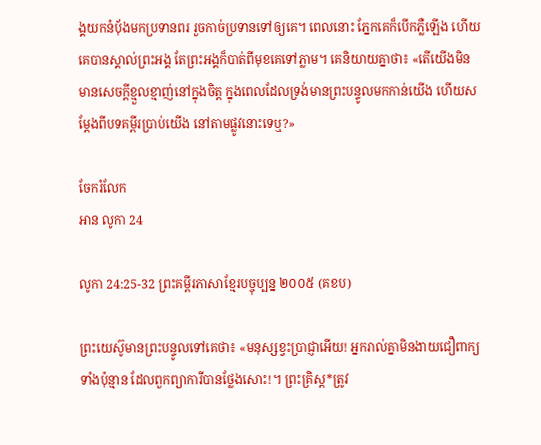ង្គយកនំបុ័ងមកប្រទានពរ រួចកាច់ប្រទានទៅឲ្យគេ។ ពេលនោះ ភ្នែកគេក៏បើកភ្លឺឡើង ហើយគេបានស្គាល់ព្រះ‌អង្គ តែព្រះ‌អង្គក៏បាត់ពីមុខគេទៅភ្លាម។ គេនិយាយគ្នាថា៖ «តើយើងមិនមានសេចក្តីខ្មួល‌ខ្មាញ់នៅក្នុងចិត្ត ក្នុងពេលដែលទ្រង់មានព្រះ‌បន្ទូលមកកាន់យើង ហើយសម្តែងពីបទគម្ពីរប្រាប់យើង នៅតាមផ្លូវនោះទេឬ?»

ចែករំលែក
អាន លូកា 24

លូកា 24:25-32 ព្រះគម្ពីរភាសាខ្មែរបច្ចុប្បន្ន ២០០៥ (គខប)

ព្រះ‌យេស៊ូមានព្រះ‌បន្ទូលទៅគេថា៖ «មនុស្សខ្វះប្រាជ្ញាអើយ! អ្នករាល់គ្នាមិនងាយជឿពាក្យទាំងប៉ុន្មាន ដែលពួកព្យាការីបានថ្លែងសោះ!។ ព្រះ‌គ្រិស្ត*ត្រូវ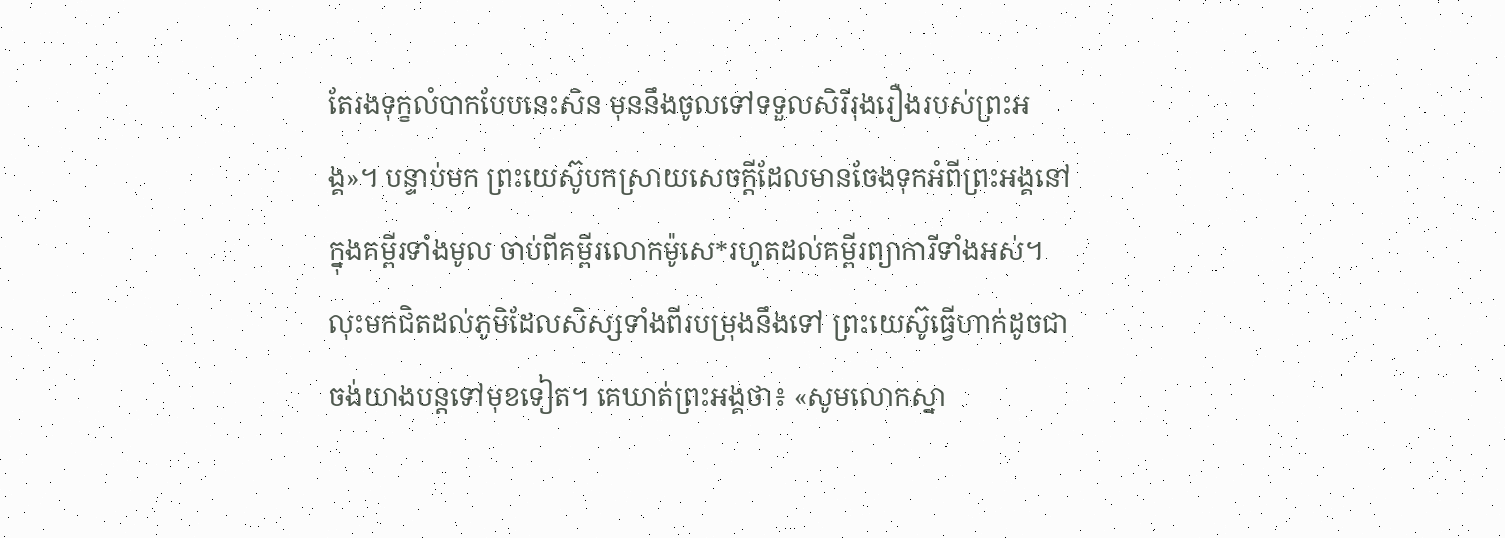តែរងទុក្ខលំបាកបែបនេះសិន មុននឹងចូលទៅទទួលសិរី‌រុងរឿងរបស់ព្រះអង្គ»។ បន្ទាប់មក ព្រះ‌យេស៊ូបកស្រាយសេចក្ដីដែលមានចែងទុកអំពីព្រះអង្គនៅក្នុងគម្ពីរទាំងមូល ចាប់ពីគម្ពីរលោកម៉ូសេ*រហូតដល់គម្ពីរព្យាការីទាំងអស់។ លុះមកជិតដល់ភូមិដែលសិស្សទាំងពីរបម្រុងនឹងទៅ ព្រះ‌យេស៊ូធ្វើហាក់ដូចជាចង់យាងបន្តទៅមុខទៀត។ គេឃាត់ព្រះអង្គថា៖ «សូមលោកស្នា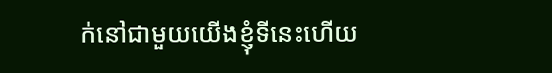ក់នៅជាមួយយើងខ្ញុំទីនេះហើយ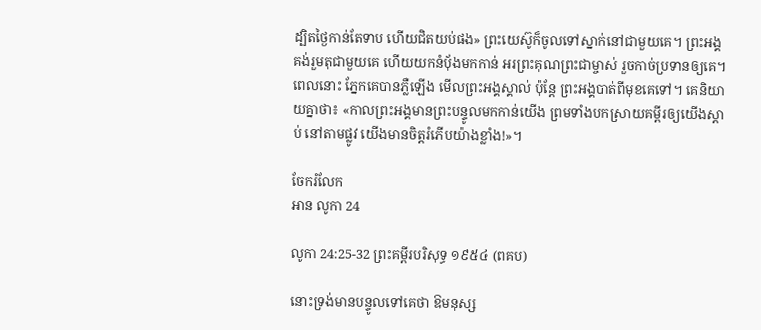ដ្បិតថ្ងៃកាន់តែទាប ហើយជិតយប់ផង» ព្រះ‌យេស៊ូក៏ចូលទៅស្នាក់នៅជាមួយគេ។ ព្រះអង្គគង់រួមតុជាមួយគេ ហើយយកនំប៉័ងមកកាន់ អរព្រះ‌គុណព្រះ‌ជាម្ចាស់ រួចកាច់ប្រទានឲ្យគេ។ ពេលនោះ ភ្នែកគេបានភ្លឺឡើង មើលព្រះអង្គស្គាល់ ប៉ុន្តែ ព្រះអង្គបាត់ពីមុខគេទៅ។ គេនិយាយគ្នាថា៖ «កាលព្រះអង្គមានព្រះ‌បន្ទូលមកកាន់យើង ព្រមទាំងបកស្រាយគម្ពីរឲ្យយើងស្ដាប់ នៅតាមផ្លូវ យើងមានចិត្តរំភើបយ៉ាងខ្លាំង!»។

ចែករំលែក
អាន លូកា 24

លូកា 24:25-32 ព្រះគម្ពីរបរិសុទ្ធ ១៩៥៤ (ពគប)

នោះទ្រង់មានបន្ទូលទៅគេថា ឱមនុស្ស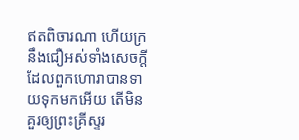ឥតពិចារណា ហើយក្រនឹងជឿអស់ទាំងសេចក្ដី ដែលពួកហោរាបានទាយទុកមកអើយ តើមិនគួរឲ្យព្រះ‌គ្រីស្ទរ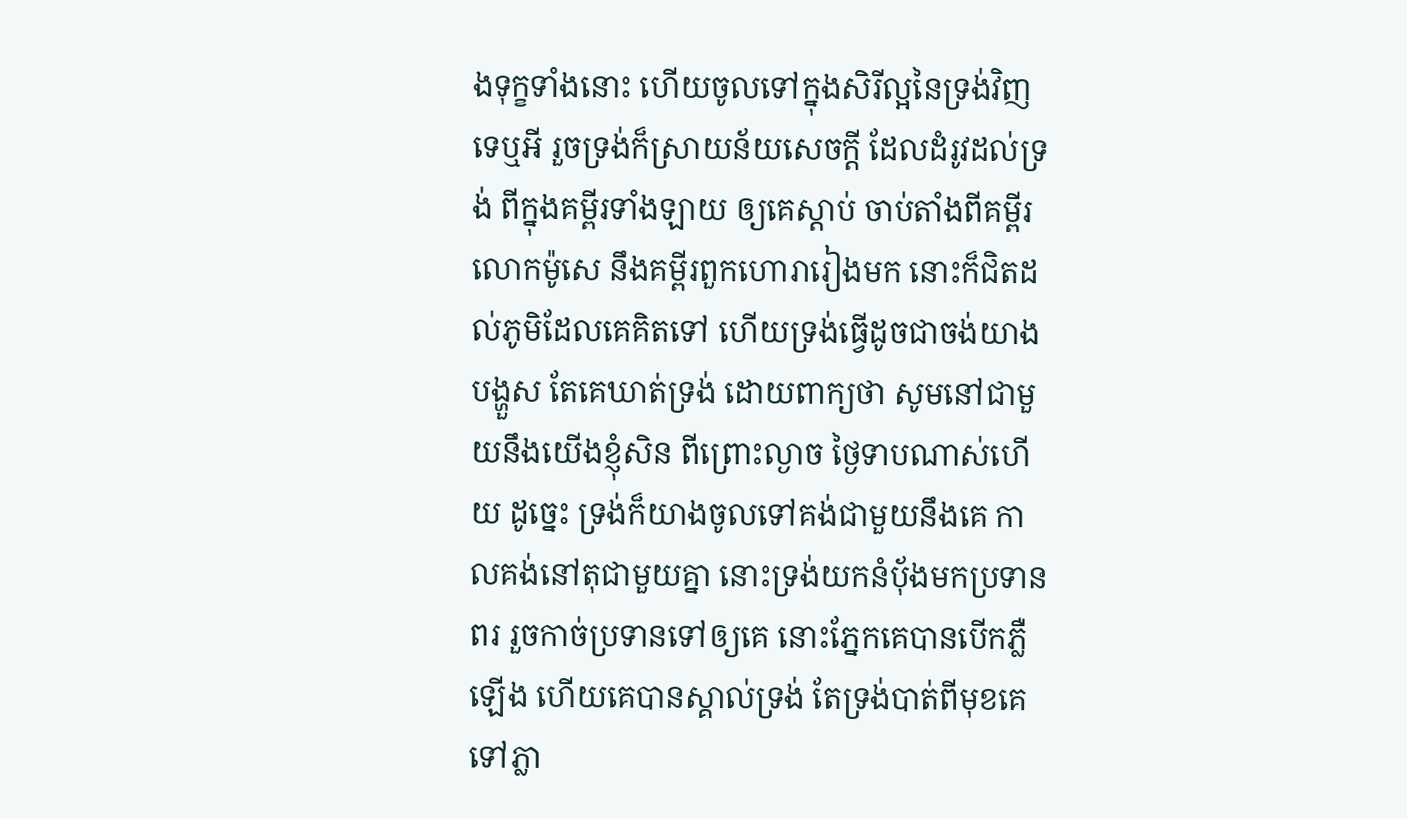ងទុក្ខទាំងនោះ ហើយចូលទៅក្នុងសិរី‌ល្អនៃទ្រង់វិញទេឬអី រួចទ្រង់ក៏ស្រាយន័យសេចក្ដី ដែលដំរូវដល់ទ្រង់ ពីក្នុងគម្ពីរទាំង‌ឡាយ ឲ្យគេស្តាប់ ចាប់តាំងពីគម្ពីរលោកម៉ូសេ នឹងគម្ពីរពួកហោរារៀងមក នោះក៏ជិតដល់ភូមិដែលគេគិតទៅ ហើយទ្រង់ធ្វើដូចជាចង់យាងបង្ហួស តែគេឃាត់ទ្រង់ ដោយពាក្យថា សូមនៅជាមួយនឹងយើងខ្ញុំសិន ពីព្រោះល្ងាច ថ្ងៃទាបណាស់ហើយ ដូច្នេះ ទ្រង់ក៏យាងចូលទៅគង់ជាមួយនឹងគេ កាលគង់នៅតុជាមួយគ្នា នោះទ្រង់យកនំបុ័ងមកប្រទានពរ រួចកាច់ប្រទានទៅឲ្យគេ នោះភ្នែកគេបានបើកភ្លឺឡើង ហើយគេបានស្គាល់ទ្រង់ តែទ្រង់បាត់ពីមុខគេទៅភ្លា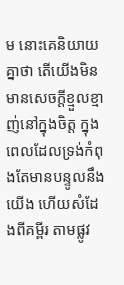ម នោះគេនិយាយគ្នាថា តើយើងមិនមានសេចក្ដីខ្មួល‌ខ្មាញ់នៅក្នុងចិត្ត ក្នុងពេលដែលទ្រង់កំពុងតែមានបន្ទូលនឹងយើង ហើយសំដែងពីគម្ពីរ តាមផ្លូវ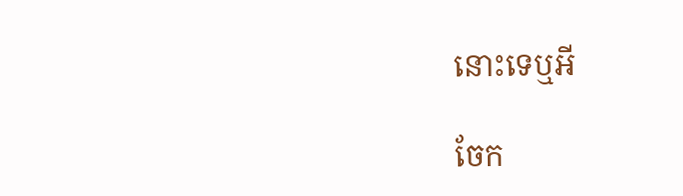នោះទេឬអី

ចែក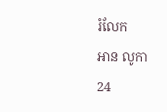រំលែក
អាន លូកា 24